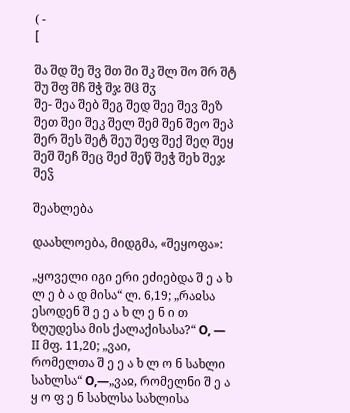( -
[

შა შდ შე შვ შთ ში შკ შლ შო შრ შტ შუ შფ შჩ შჭ შჯ შჱ შჳ
შე- შეა შებ შეგ შედ შეე შევ შეზ შეთ შეი შეკ შელ შემ შენ შეო შეპ შერ შეს შეტ შეუ შეფ შექ შეღ შეყ შეშ შეჩ შეც შეძ შეწ შეჭ შეხ შეჯ შეჴ

შეახლება

დაახლოება, მიდგმა, «შეყოფა»:

„ყოველი იგი ერი ეძიებდა შ ე ა ხ ლ ე ბ ა დ მისა“ ლ. 6,19; „რაჲსა ესოდენ შ ე ე ა ხ ლ ე ნ ი თ ზღუდესა მის ქალაქისასა?“ О, — II მფ. 11,20; „ვაი,
რომელთა შ ე ე ა ხ ლ ო ნ სახლი სახლსა“ О,—„ვაჲ, რომელნი შ ე ა ყ ო ფ ე ნ სახლსა სახლისა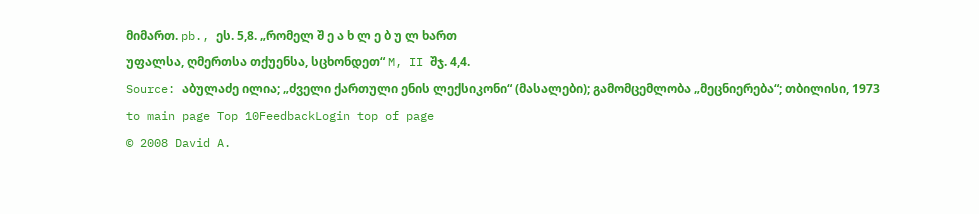მიმართ. pb., ეს. 5,8. „რომელ შ ე ა ხ ლ ე ბ უ ლ ხართ
უფალსა, ღმერთსა თქუენსა, სცხონდეთ“ M, II შჯ. 4,4.
Source: აბულაძე ილია; „ძველი ქართული ენის ლექსიკონი“ (მასალები); გამომცემლობა „მეცნიერება“; თბილისი, 1973
to main page Top 10FeedbackLogin top of page
© 2008 David A.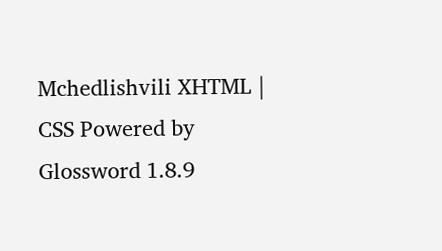Mchedlishvili XHTML | CSS Powered by Glossword 1.8.9